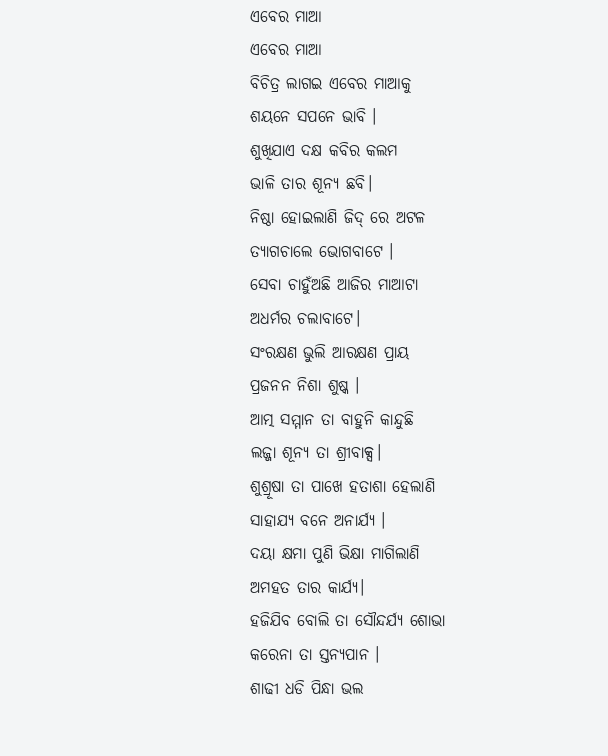ଏବେର ମାଆ
ଏବେର ମାଆ
ବିଚିତ୍ର ଲାଗଇ ଏବେର ମାଆକୁ
ଶୟନେ ସପନେ ଭାବି ।
ଶୁଖିଯାଏ ଦକ୍ଷ କବିର କଲମ
ଭାଳି ତାର ଶୂନ୍ୟ ଛବି।
ନିଷ୍ଠା ହୋଇଲାଣି ଜିଦ୍ ରେ ଅଟଳ
ତ୍ୟାଗଚାଲେ ଭୋଗବାଟେ ।
ସେବା ଚାହୁଁଅଛି ଆଜିର ମାଆଟା
ଅଧର୍ମର ଚଲାବାଟେ।
ସଂରକ୍ଷଣ ଭୁଲି ଆରକ୍ଷଣ ପ୍ରାୟ
ପ୍ରଜନନ ନିଶା ଶୁଷ୍କ ।
ଆତ୍ମ ସମ୍ମାନ ତା ବାହୁନି କାନ୍ଦୁଛି
ଲଜ୍ଜା ଶୂନ୍ୟ ତା ଶ୍ରୀବାକ୍ସ।
ଶୁଶ୍ରୂଷା ତା ପାଖେ ହତାଶା ହେଲାଣି
ସାହାଯ୍ୟ ବନେ ଅନାର୍ଯ୍ୟ ।
ଦୟା କ୍ଷମା ପୁଣି ଭିକ୍ଷା ମାଗିଲାଣି
ଅମହତ ତାର କାର୍ଯ୍ୟ।
ହଜିଯିବ ବୋଲି ତା ସୌନ୍ଦର୍ଯ୍ୟ ଶୋଭା
କରେନା ତା ସ୍ତନ୍ୟପାନ ।
ଶାଢୀ ଧଡି ପିନ୍ଧା ଭଲ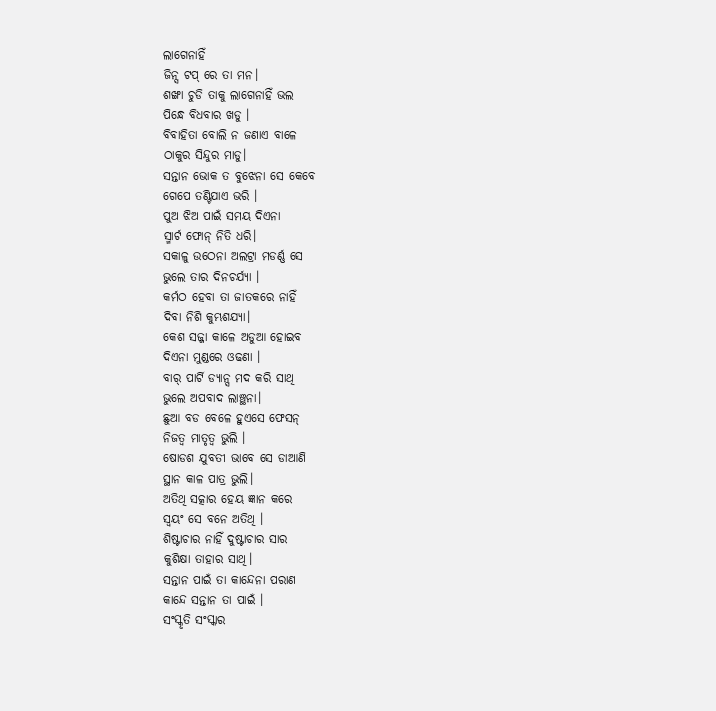ଲାଗେନାହିଁ
ଜିନ୍ସ ଟପ୍ ରେ ତା ମନ।
ଶଙ୍ଖା ଚୁଡି ତାକୁ ଲାଗେନାହିଁ ଭଲ
ପିନ୍ଧେ ବିଧବାର ଖଡୁ ।
ବିବାହିତା ବୋଲି ନ ଜଣାଏ ବାଳେ
ଠାକୁର ସିନ୍ଦୁର ମାଡୁ।
ସନ୍ତାନ ଭୋକ ତ ବୁଝେନା ସେ କେବେ
ଗେପେ ତଣ୍ଟିଯାଏ ଭରି ।
ପୁଅ ଝିଅ ପାଇଁ ସମୟ ଦିଏନା
ସ୍ମାର୍ଟ ଫୋନ୍ ନିତି ଧରି।
ସକାଳୁ ଉଠେନା ଅଲଟ୍ରା ମଡର୍ଣ୍ଣ ସେ
ଭୁଲେ ତାର ଦିନଚର୍ଯ୍ୟା ।
କର୍ମଠ ହେବା ତା ଜାତକରେ ନାହିଁ
ଦିବା ନିଶି କୁମ୍ଭଶଯ୍ୟା।
କେଶ ସଜ୍ଜା କାଳେ ଅଡୁଆ ହୋଇବ
ଦିଏନା ମୁଣ୍ଡରେ ଓଢଣା ।
ବାର୍ ପାର୍ଟି ଡ୍ୟାନ୍ସ ମଦ କରି ସାଥି
ଭୁଲେ ଅପବାଦ ଲାଞ୍ଛନା।
ଛୁଆ ବଡ ବେଳେ ହୁଏସେ ଫେସନ୍
ନିଜତ୍ୱ ମାତୃତ୍ୱ ଭୁଲି ।
ଷୋଡଶ ଯୁବତୀ ଭାବେ ସେ ଡାଆଣି
ସ୍ଥାନ କାଳ ପାତ୍ର ଭୁଲି।
ଅତିଥି ସତ୍କାର ହେୟ ଜ୍ଞାନ କରେ
ସ୍ୱୟଂ ସେ ବନେ ଅତିଥି ।
ଶିଷ୍ଟାଚାର ନାହିଁ ଦୁଷ୍ଟାଚାର ସାର
କୁଶିକ୍ଷା ତାହାର ସାଥି।
ସନ୍ତାନ ପାଇଁ ତା କାନ୍ଦେନା ପରାଣ
କାନ୍ଦେ ସନ୍ତାନ ତା ପାଇଁ ।
ସଂସ୍କୃତି ସଂସ୍କାର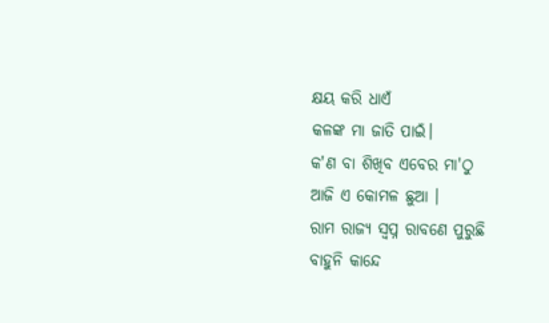କ୍ଷୟ କରି ଧାଏଁ
କଳଙ୍କ ମା ଜାତି ପାଇଁ।
କ'ଣ ବା ଶିଖିବ ଏବେର ମା'ଠୁ
ଆଜି ଏ କୋମଳ ଛୁଆ ।
ରାମ ରାଜ୍ୟ ସ୍ୱପ୍ନ ରାବଣେ ପୁରୁଛି
ବାହୁନି କାନ୍ଦେ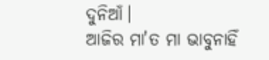ଦୁନିଆଁ।
ଆଜିର ମା'ତ ମା ଭାବୁନାହିଁ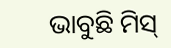ଭାବୁଛି ମିସ୍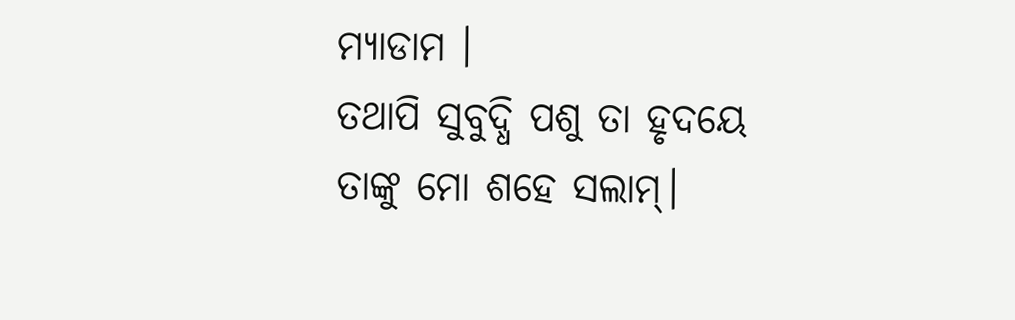ମ୍ୟାଡାମ ।
ତଥାପି ସୁବୁଦ୍ଧି ପଶୁ ତା ହୃଦୟେ
ତାଙ୍କୁ ମୋ ଶହେ ସଲାମ୍।